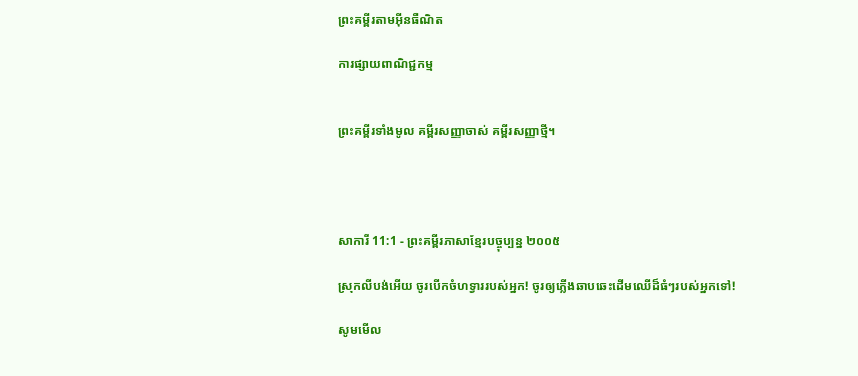ព្រះគម្ពីរតាមអ៊ីនធឺណិត

ការផ្សាយពាណិជ្ជកម្ម


ព្រះគម្ពីរទាំងមូល គម្ពីរសញ្ញាចាស់ គម្ពីរសញ្ញាថ្មី។




សាការី 11:1 - ព្រះគម្ពីរភាសាខ្មែរបច្ចុប្បន្ន ២០០៥

ស្រុកលីបង់អើយ ចូរបើកចំហទ្វាររបស់អ្នក! ចូរឲ្យភ្លើងឆាប‌ឆេះដើមឈើដ៏ធំៗរបស់អ្នកទៅ!

សូមមើល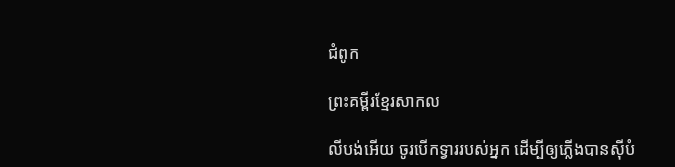ជំពូក

ព្រះគម្ពីរខ្មែរសាកល

លីបង់អើយ ចូរបើកទ្វាររបស់អ្នក ដើម្បីឲ្យភ្លើងបានស៊ីបំ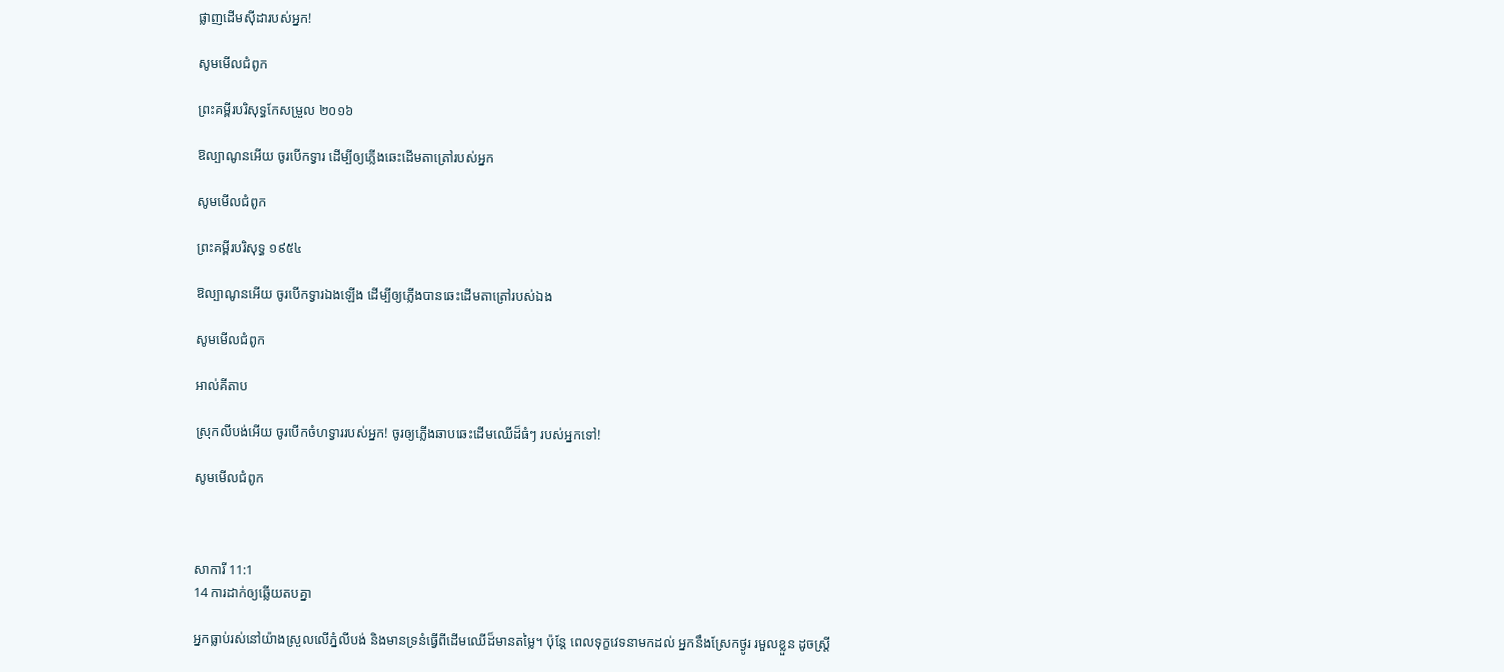ផ្លាញដើមស៊ីដារបស់អ្នក!

សូមមើលជំពូក

ព្រះគម្ពីរបរិសុទ្ធកែសម្រួល ២០១៦

ឱល្បាណូនអើយ ចូរបើកទ្វារ ដើម្បីឲ្យភ្លើងឆេះដើមតា‌ត្រៅរបស់អ្នក

សូមមើលជំពូក

ព្រះគម្ពីរបរិសុទ្ធ ១៩៥៤

ឱល្បាណូនអើយ ចូរបើកទ្វារឯងឡើង ដើម្បីឲ្យភ្លើងបានឆេះដើមតាត្រៅរបស់ឯង

សូមមើលជំពូក

អាល់គីតាប

ស្រុកលីបង់អើយ ចូរបើកចំហទ្វាររបស់អ្នក! ចូរឲ្យភ្លើងឆាប‌ឆេះដើមឈើដ៏ធំៗ របស់អ្នកទៅ!

សូមមើលជំពូក



សាការី 11:1
14 ការដាក់ឲ្យឆ្លើយតបគ្នា

អ្នកធ្លាប់រស់នៅយ៉ាងស្រួលលើភ្នំលីបង់ និងមានទ្រនំធ្វើពីដើមឈើដ៏មានតម្លៃ។ ប៉ុន្តែ ពេលទុក្ខវេទនាមកដល់ អ្នកនឹងស្រែកថ្ងូរ រមួលខ្លួន ដូចស្ត្រី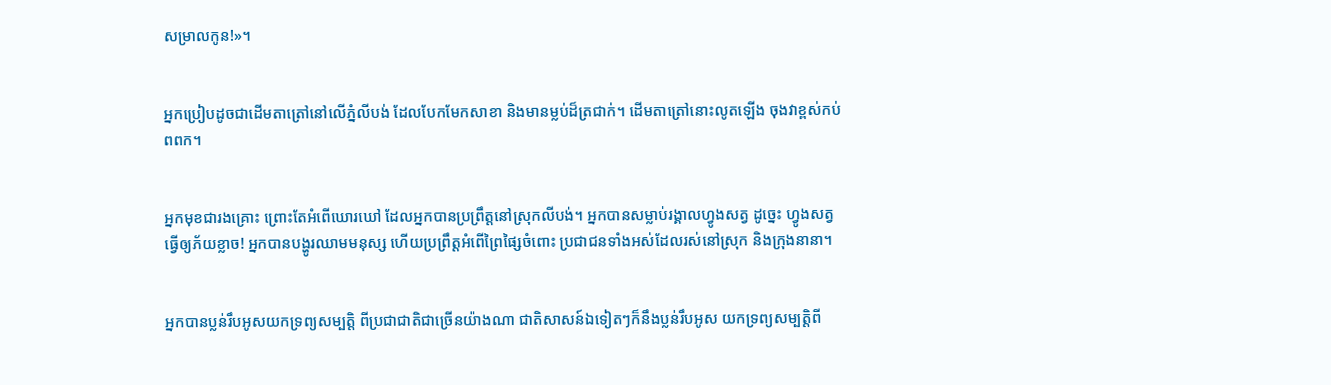សម្រាលកូន!»។


អ្នកប្រៀបដូចជាដើមតាត្រៅនៅលើភ្នំលីបង់ ដែលបែកមែកសាខា និងមានម្លប់ដ៏ត្រជាក់។ ដើមតាត្រៅនោះលូតឡើង ចុងវាខ្ពស់កប់ពពក។


អ្នកមុខជារងគ្រោះ ព្រោះតែអំពើឃោរ‌ឃៅ ដែលអ្នកបានប្រព្រឹត្តនៅស្រុកលីបង់។ អ្នកបានសម្លាប់រង្គាលហ្វូងសត្វ ដូច្នេះ ហ្វូងសត្វធ្វើឲ្យភ័យខ្លាច! អ្នកបានបង្ហូរឈាមមនុស្ស ហើយប្រព្រឹត្តអំពើព្រៃ‌ផ្សៃចំពោះ ប្រជា‌ជនទាំងអស់ដែលរស់នៅស្រុក និងក្រុងនានា។


អ្នកបានប្លន់រឹបអូសយកទ្រព្យសម្បត្តិ ពីប្រជា‌ជាតិជាច្រើនយ៉ាងណា ជាតិសាសន៍ឯទៀតៗក៏នឹងប្លន់រឹបអូស យកទ្រព្យ‌សម្បត្តិពី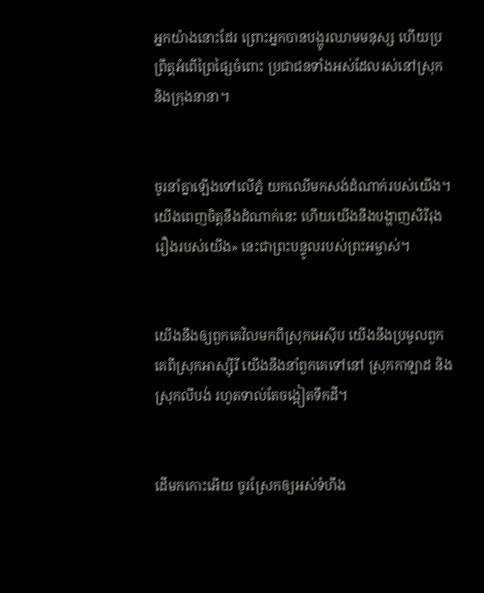អ្នកយ៉ាងនោះដែរ ព្រោះអ្នកបានបង្ហូរឈាមមនុស្ស ហើយប្រព្រឹត្តអំពើព្រៃ‌ផ្សៃចំពោះ ប្រជា‌ជនទាំងអស់ដែលរស់នៅស្រុក និងក្រុងនានា។


ចូរនាំគ្នាឡើងទៅលើភ្នំ យកឈើមកសង់ដំណាក់របស់យើង។ យើងពេញចិត្តនឹងដំណាក់នេះ ហើយយើងនឹងបង្ហាញសិរី‌រុងរឿងរបស់យើង» នេះជាព្រះ‌បន្ទូលរបស់ព្រះ‌អម្ចាស់។


យើងនឹងឲ្យពួកគេវិលមកពីស្រុកអេស៊ីប យើងនឹងប្រមូលពួកគេពីស្រុកអាស្ស៊ីរី យើងនឹងនាំពួកគេទៅនៅ ស្រុកកាឡាដ និងស្រុកលីបង់ រហូតទាល់តែចង្អៀតទឹកដី។


ដើមកកោះអើយ ចូរស្រែកឲ្យអស់ទំហឹង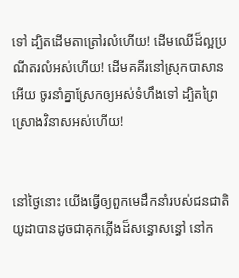ទៅ ដ្បិតដើមតាត្រៅរលំហើយ! ដើមឈើដ៏ល្អប្រណីតរលំអស់ហើយ! ដើមគគីរនៅស្រុកបាសានអើយ ចូរនាំគ្នាស្រែកឲ្យអស់ទំហឹងទៅ ដ្បិតព្រៃស្រោងវិនាសអស់ហើយ!


នៅថ្ងៃនោះ យើងធ្វើឲ្យពួកមេដឹកនាំរបស់ជន‌ជាតិយូដាបានដូចជាគុកភ្លើងដ៏សន្ធោ‌សន្ធៅ នៅក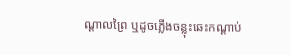ណ្ដាលព្រៃ ឬដូចភ្លើងចន្លុះឆេះកណ្ដាប់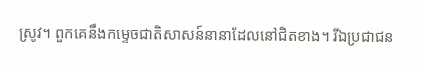ស្រូវ។ ពួកគេនឹងកម្ទេចជាតិសាសន៍នានាដែលនៅជិតខាង។ រីឯប្រជា‌ជន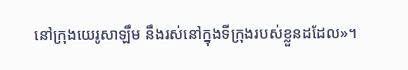នៅក្រុងយេរូ‌សាឡឹម នឹងរស់នៅក្នុងទីក្រុងរបស់ខ្លួនដដែល»។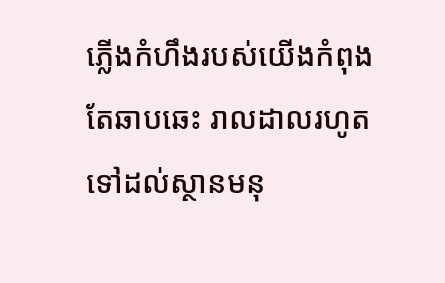ភ្លើងកំហឹងរបស់យើងកំពុងតែឆាប‌ឆេះ រាល‌ដាលរហូតទៅដល់ស្ថានមនុ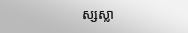ស្សស្លា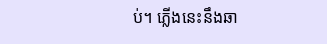ប់។ ភ្លើងនេះនឹងឆា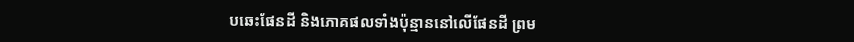ប‌ឆេះផែនដី និងភោគ‌ផលទាំងប៉ុន្មាននៅលើផែនដី ព្រម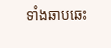ទាំងឆាប‌ឆេះ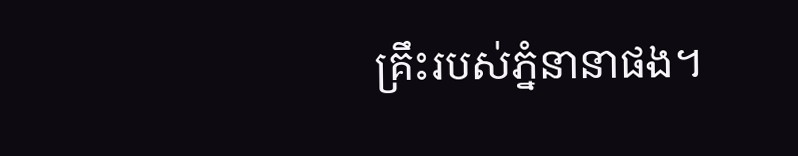គ្រឹះរបស់ភ្នំនានាផង។